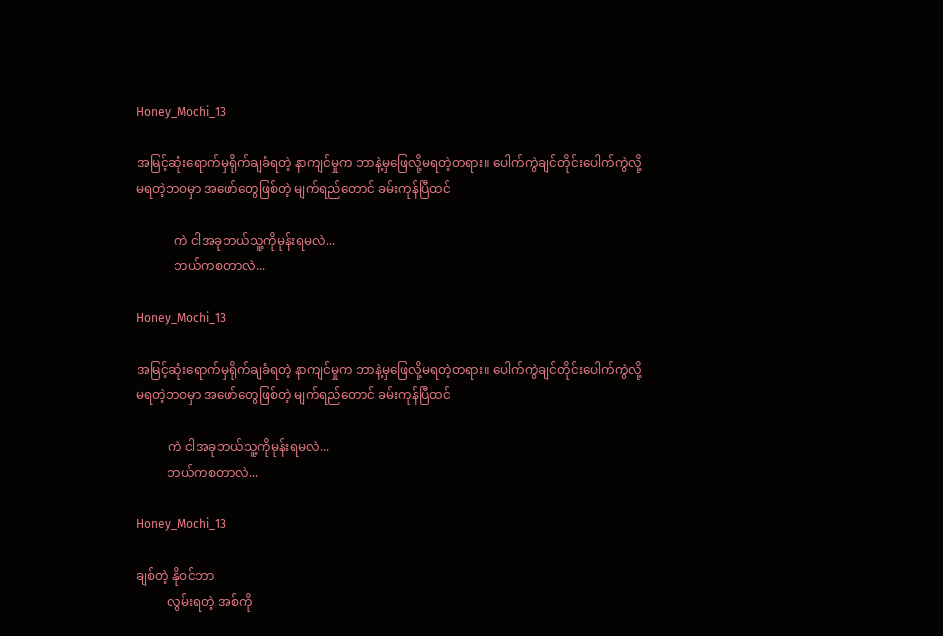Honey_Mochi_13

အမြင့်ဆုံးရောက်မှရိုက်ချခံရတဲ့ နာကျင်မှုက ဘာနဲ့မှဖြေလို့မရတဲ့တရား။ ပေါက်ကွဲချင်တိုင်းပေါက်ကွဲလို့မရတဲ့ဘဝမှာ အဖော်တွေဖြစ်တဲ့ မျက်ရည်တောင် ခမ်းကုန်ပြီထင်

            ကဲ ငါအခုဘယ်သူ့ကိုမုန်းရမလဲ...
            ဘယ်ကစတာလဲ...

Honey_Mochi_13

အမြင့်ဆုံးရောက်မှရိုက်ချခံရတဲ့ နာကျင်မှုက ဘာနဲ့မှဖြေလို့မရတဲ့တရား။ ပေါက်ကွဲချင်တိုင်းပေါက်ကွဲလို့မရတဲ့ဘဝမှာ အဖော်တွေဖြစ်တဲ့ မျက်ရည်တောင် ခမ်းကုန်ပြီထင်

          ကဲ ငါအခုဘယ်သူ့ကိုမုန်းရမလဲ...
          ဘယ်ကစတာလဲ...

Honey_Mochi_13

ချစ်တဲ့ နိုဝင်ဘာ
          လွမ်းရတဲ့ အစ်ကို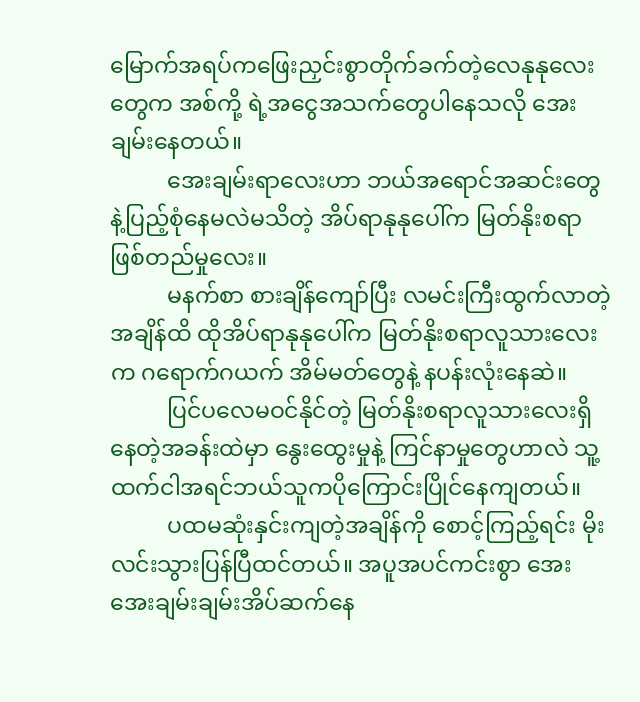မြောက်အရပ်ကဖြေးညှင်းစွာတိုက်ခက်တဲ့လေနုနုလေးတွေက အစ်ကို့ ရဲ့အငွေအသက်တွေပါနေသလို အေးချမ်းနေတယ်။
          အေးချမ်းရာလေးဟာ ဘယ်အရောင်အဆင်းတွေနဲ့ပြည့်စုံနေမလဲမသိတဲ့ အိပ်ရာနုနုပေါ်က မြတ်နိုးစရာဖြစ်တည်မှုလေး။
          မနက်စာ စားချိန်ကျော်ပြီး လမင်းကြီးထွက်လာတဲ့အချိန်ထိ ထိုအိပ်ရာနုနုပေါ်က မြတ်နိုးစရာလူသားလေးက ဂရောက်ဂယက် အိမ်မတ်တွေနဲ့ နပန်းလုံးနေဆဲ။
          ပြင်ပလေမဝင်နိုင်တဲ့ မြတ်နိုးစရာလူသားလေးရှိနေတဲ့အခန်းထဲမှာ နွေးထွေးမှုနဲ့ ကြင်နာမှုတွေဟာလဲ သူ့ထက်ငါအရင်ဘယ်သူကပိုကြောင်းပြိုင်နေကျတယ်။
          ပထမဆုံးနှင်းကျတဲ့အချိန်ကို စောင့်ကြည့်ရင်း မိုးလင်းသွားပြန်ပြီထင်တယ်။ အပူအပင်ကင်းစွာ‌ အေးအေးချမ်းချမ်းအိပ်ဆက်နေ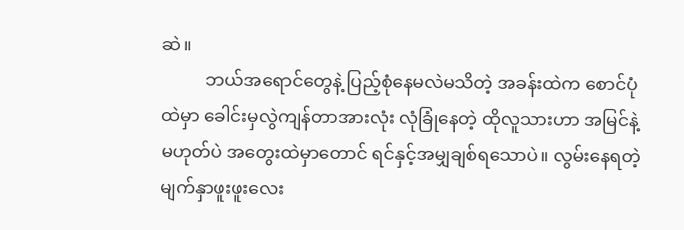ဆဲ။
          ဘယ်အရောင်တွေနဲ့ ပြည့်စုံနေမလဲမသိတဲ့ အခန်းထဲက စောင်ပုံထဲမှာ ခေါင်းမှလွဲကျန်တာအားလုံး လုံခြုံနေတဲ့ ထိုလူသားဟာ အမြင်နဲ့မဟုတ်ပဲ အတွေးထဲမှာတောင် ရင်နှင့်အမျှချစ်ရသောပဲ။ လွမ်းနေရတဲ့ မျက်နှာဖူးဖူးလေး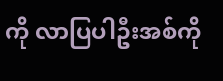ကို လာပြပါဦးအစ်ကို